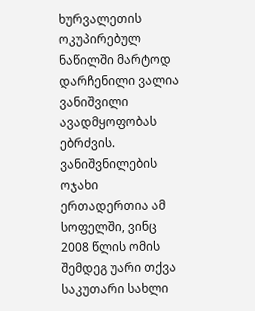ხურვალეთის ოკუპირებულ ნაწილში მარტოდ დარჩენილი ვალია ვანიშვილი ავადმყოფობას ებრძვის. ვანიშვნილების ოჯახი ერთადერთია ამ სოფელში, ვინც 2008 წლის ომის შემდეგ უარი თქვა საკუთარი სახლი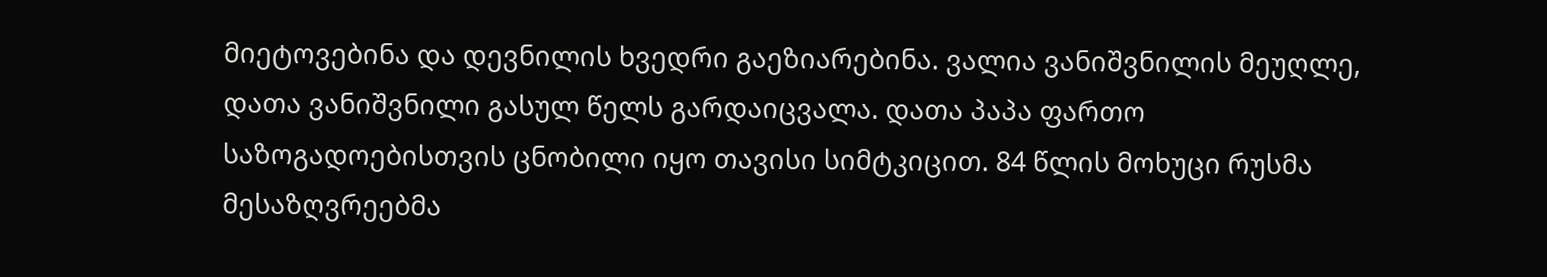მიეტოვებინა და დევნილის ხვედრი გაეზიარებინა. ვალია ვანიშვნილის მეუღლე, დათა ვანიშვნილი გასულ წელს გარდაიცვალა. დათა პაპა ფართო საზოგადოებისთვის ცნობილი იყო თავისი სიმტკიცით. 84 წლის მოხუცი რუსმა მესაზღვრეებმა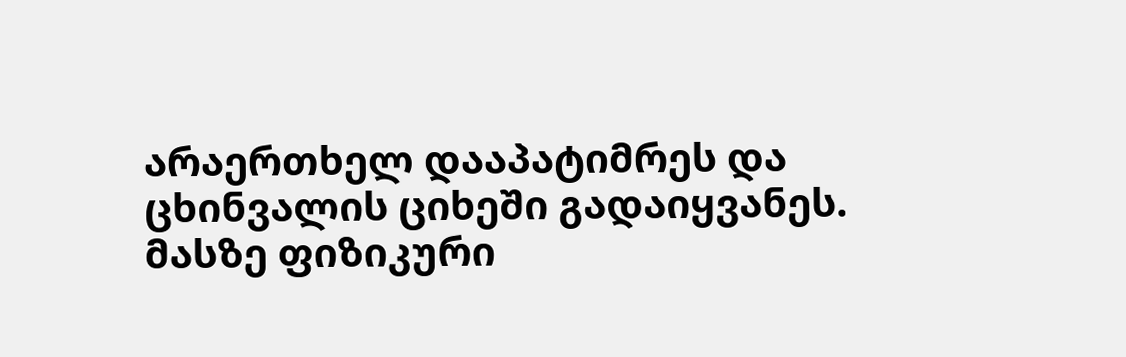არაერთხელ დააპატიმრეს და ცხინვალის ციხეში გადაიყვანეს. მასზე ფიზიკური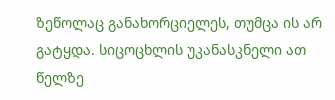ზეწოლაც განახორციელეს, თუმცა ის არ გატყდა. სიცოცხლის უკანასკნელი ათ წელზე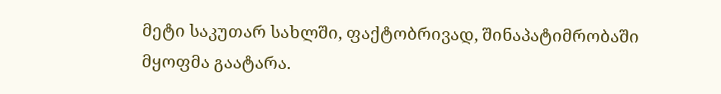მეტი საკუთარ სახლში, ფაქტობრივად, შინაპატიმრობაში მყოფმა გაატარა.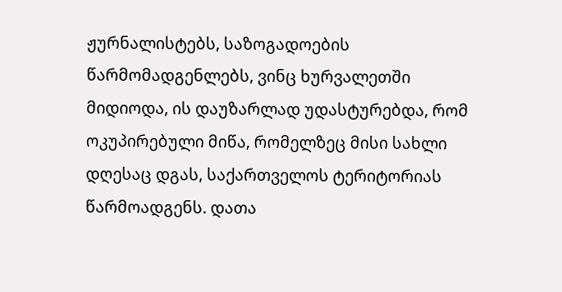ჟურნალისტებს, საზოგადოების წარმომადგენლებს, ვინც ხურვალეთში მიდიოდა, ის დაუზარლად უდასტურებდა, რომ ოკუპირებული მიწა, რომელზეც მისი სახლი დღესაც დგას, საქართველოს ტერიტორიას წარმოადგენს. დათა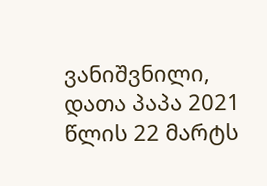ვანიშვნილი, დათა პაპა 2021 წლის 22 მარტს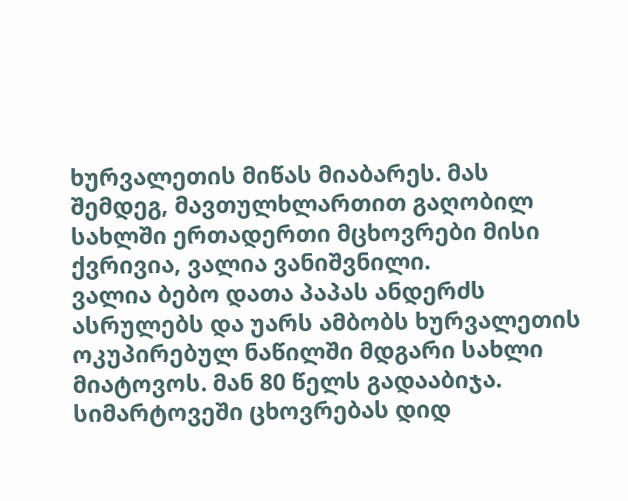ხურვალეთის მიწას მიაბარეს. მას შემდეგ, მავთულხლართით გაღობილ სახლში ერთადერთი მცხოვრები მისი ქვრივია, ვალია ვანიშვნილი.
ვალია ბებო დათა პაპას ანდერძს ასრულებს და უარს ამბობს ხურვალეთის ოკუპირებულ ნაწილში მდგარი სახლი მიატოვოს. მან 80 წელს გადააბიჯა. სიმარტოვეში ცხოვრებას დიდ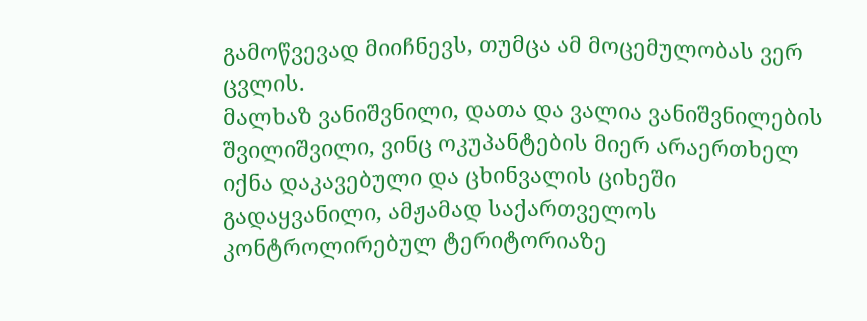გამოწვევად მიიჩნევს, თუმცა ამ მოცემულობას ვერ ცვლის.
მალხაზ ვანიშვნილი, დათა და ვალია ვანიშვნილების შვილიშვილი, ვინც ოკუპანტების მიერ არაერთხელ იქნა დაკავებული და ცხინვალის ციხეში გადაყვანილი, ამჟამად საქართველოს კონტროლირებულ ტერიტორიაზე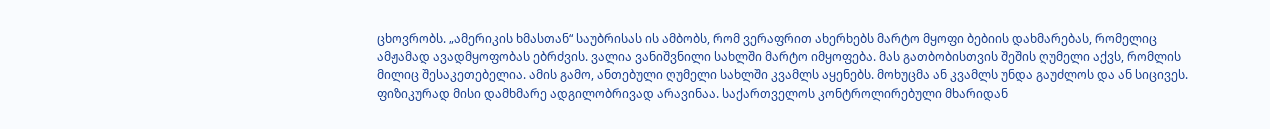ცხოვრობს. „ამერიკის ხმასთან“ საუბრისას ის ამბობს, რომ ვერაფრით ახერხებს მარტო მყოფი ბებიის დახმარებას, რომელიც ამჟამად ავადმყოფობას ებრძვის. ვალია ვანიშვნილი სახლში მარტო იმყოფება. მას გათბობისთვის შეშის ღუმელი აქვს, რომლის მილიც შესაკეთებელია. ამის გამო, ანთებული ღუმელი სახლში კვამლს აყენებს. მოხუცმა ან კვამლს უნდა გაუძლოს და ან სიცივეს. ფიზიკურად მისი დამხმარე ადგილობრივად არავინაა. საქართველოს კონტროლირებული მხარიდან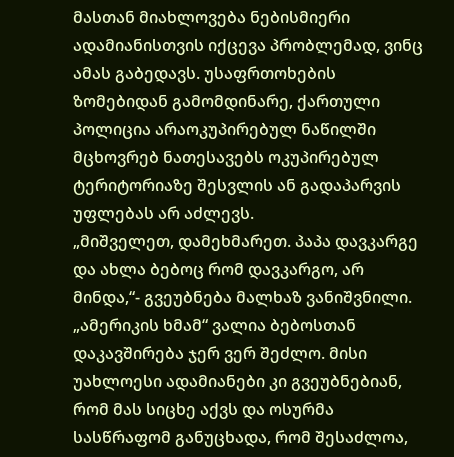მასთან მიახლოვება ნებისმიერი ადამიანისთვის იქცევა პრობლემად, ვინც ამას გაბედავს. უსაფრთოხების ზომებიდან გამომდინარე, ქართული პოლიცია არაოკუპირებულ ნაწილში მცხოვრებ ნათესავებს ოკუპირებულ ტერიტორიაზე შესვლის ან გადაპარვის უფლებას არ აძლევს.
„მიშველეთ, დამეხმარეთ. პაპა დავკარგე და ახლა ბებოც რომ დავკარგო, არ მინდა,“- გვეუბნება მალხაზ ვანიშვნილი.
„ამერიკის ხმამ“ ვალია ბებოსთან დაკავშირება ჯერ ვერ შეძლო. მისი უახლოესი ადამიანები კი გვეუბნებიან, რომ მას სიცხე აქვს და ოსურმა სასწრაფომ განუცხადა, რომ შესაძლოა,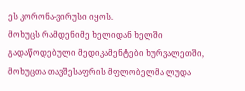ეს კორონა-ვირუსი იყოს.
მოხუცს რამდენიმე ხელიდან ხელში გადაწოდებული მედიკამენტები ხურვალეთში, მოხუცთა თავშესაფრის მფლობელმა ლუდა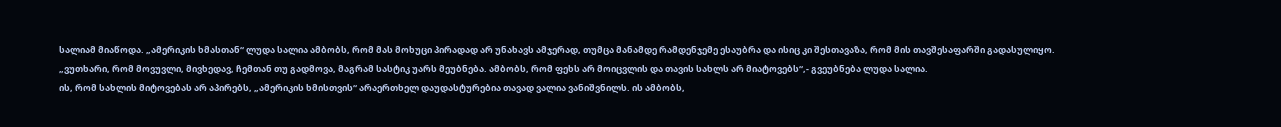სალიამ მიაწოდა. „ამერიკის ხმასთან“ ლუდა სალია ამბობს, რომ მას მოხუცი პირადად არ უნახავს ამჯერად, თუმცა მანამდე რამდენჯემე ესაუბრა და ისიც კი შესთავაზა, რომ მის თავშესაფარში გადასულიყო.
„ვუთხარი, რომ მოვუვლი, მივხედავ, ჩემთან თუ გადმოვა, მაგრამ სასტიკ უარს მეუბნება. ამბობს, რომ ფეხს არ მოიცვლის და თავის სახლს არ მიატოვებს“,- გვეუბნება ლუდა სალია.
ის, რომ სახლის მიტოვებას არ აპირებს, „ამერიკის ხმისთვის“ არაერთხელ დაუდასტურებია თავად ვალია ვანიშვნილს. ის ამბობს,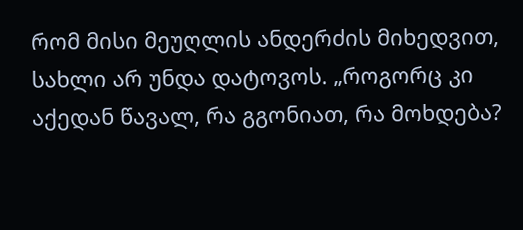რომ მისი მეუღლის ანდერძის მიხედვით, სახლი არ უნდა დატოვოს. „როგორც კი აქედან წავალ, რა გგონიათ, რა მოხდება?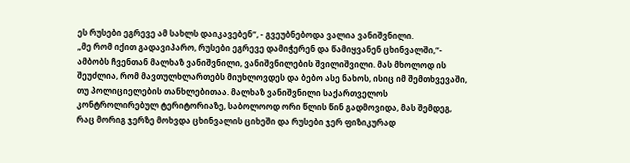ეს რუსები ეგრევე ამ სახლს დაიკავებენ“, - გვეუბნებოდა ვალია ვანიშვნილი.
„მე რომ იქით გადავიპარო, რუსები ეგრევე დამიჭერენ და წამიყვანენ ცხინვალში,“- ამბობს ჩვენთან მალხაზ ვანიშვნილი, ვანიშვნილების შვილიშვილი. მას მხოლოდ ის შეუძლია, რომ მავთულხლართებს მიუხლოვდეს და ბებო ასე ნახოს, ისიც იმ შემთხვევაში, თუ პოლიციელების თანხლებითაა. მალხაზ ვანიშვნილი საქართველოს კონტროლირებულ ტერიტორიაზე, საბოლოოდ ორი წლის წინ გადმოვიდა, მას შემდეგ, რაც მორიგ ჯერზე მოხვდა ცხინვალის ციხეში და რუსები ჯერ ფიზიკურად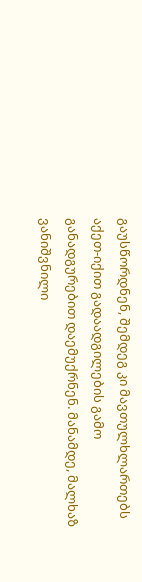გაუსწორდნენ, შემდეგ კი მავთულხლართებს აქეთ-იქით გადაადგილების გამო განადგურებით დაემუქრნენ. მანამდე, მალხაზ ვანიშვნილი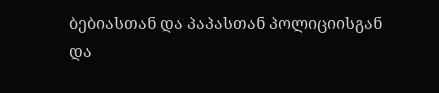ბებიასთან და პაპასთან პოლიციისგან და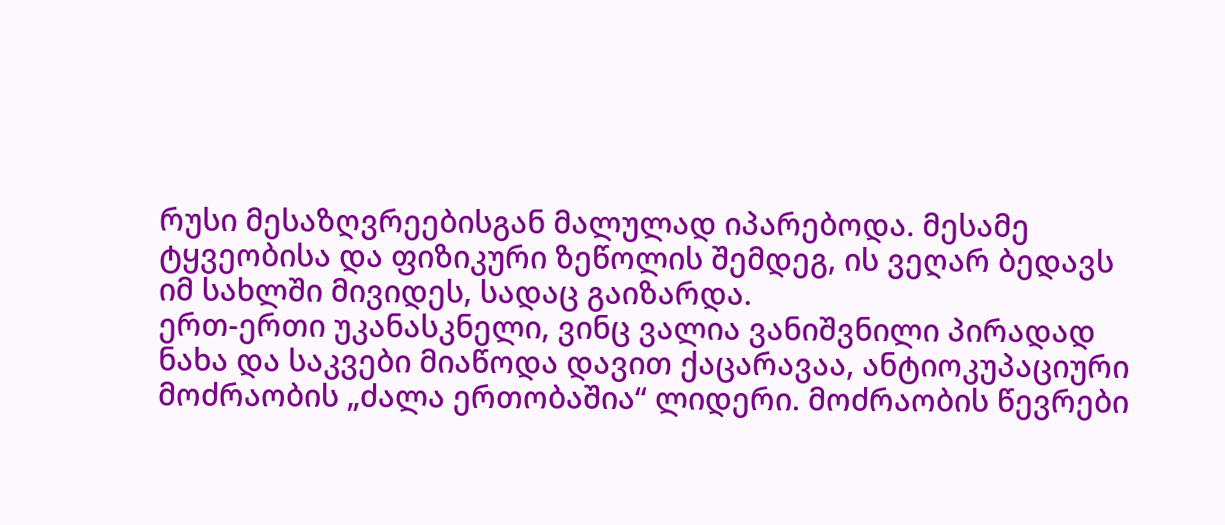რუსი მესაზღვრეებისგან მალულად იპარებოდა. მესამე ტყვეობისა და ფიზიკური ზეწოლის შემდეგ, ის ვეღარ ბედავს იმ სახლში მივიდეს, სადაც გაიზარდა.
ერთ-ერთი უკანასკნელი, ვინც ვალია ვანიშვნილი პირადად ნახა და საკვები მიაწოდა დავით ქაცარავაა, ანტიოკუპაციური მოძრაობის „ძალა ერთობაშია“ ლიდერი. მოძრაობის წევრები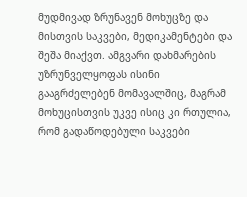მუდმივად ზრუნავენ მოხუცზე და მისთვის საკვები, მედიკამენტები და შეშა მიაქვთ. ამგვარი დახმარების უზრუნველყოფას ისინი გააგრძელებენ მომავალშიც, მაგრამ მოხუცისთვის უკვე ისიც კი რთულია, რომ გადაწოდებული საკვები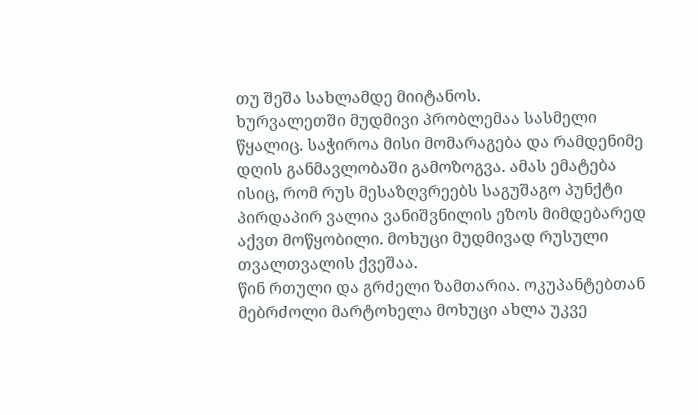თუ შეშა სახლამდე მიიტანოს.
ხურვალეთში მუდმივი პრობლემაა სასმელი წყალიც. საჭიროა მისი მომარაგება და რამდენიმე დღის განმავლობაში გამოზოგვა. ამას ემატება ისიც, რომ რუს მესაზღვრეებს საგუშაგო პუნქტი პირდაპირ ვალია ვანიშვნილის ეზოს მიმდებარედ აქვთ მოწყობილი. მოხუცი მუდმივად რუსული თვალთვალის ქვეშაა.
წინ რთული და გრძელი ზამთარია. ოკუპანტებთან მებრძოლი მარტოხელა მოხუცი ახლა უკვე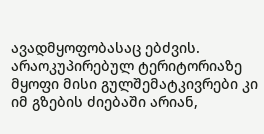ავადმყოფობასაც ებძვის. არაოკუპირებულ ტერიტორიაზე მყოფი მისი გულშემატკივრები კი იმ გზების ძიებაში არიან,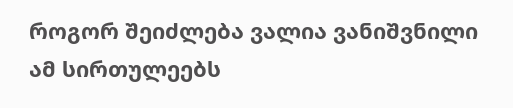როგორ შეიძლება ვალია ვანიშვნილი ამ სირთულეებს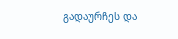გადაურჩეს და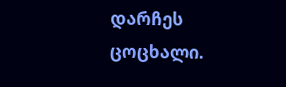დარჩეს ცოცხალი.